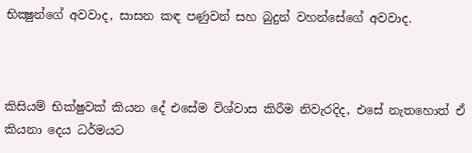භික්‍ෂුන්ගේ අවවාද, සාසන කඳ පණුවන් සහ බුදුන් වහන්සේගේ අවවාද.



කිසියම් භික්ෂුවක් කියන දේ එසේම විශ්වාස කිරීම නිවැරදිද, එසේ නැතහොත් ඒ කියනා දෙය ධර්මයට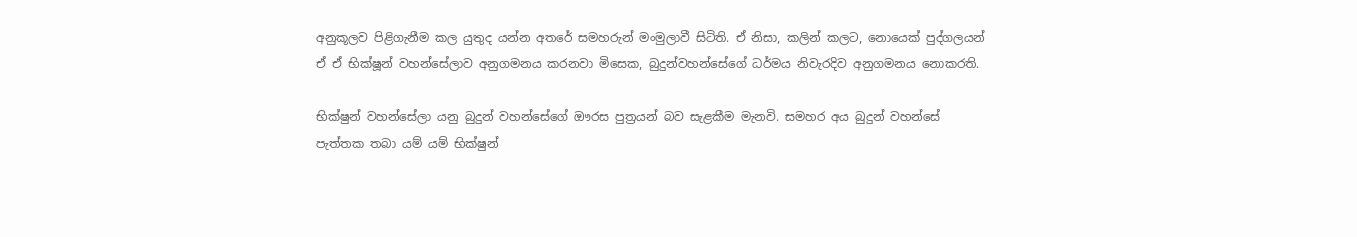අනුකූලව පිළිගැනීම කල යුතුද යන්න අතරේ සමහරුන් මංමුලාවී සිටිති. ඒ නිසා, කලින් කලට, නොයෙක් පුද්ගලයන් ඒ ඒ භික්ෂූන් වහන්සේලාව අනුගමනය කරනවා මිසෙක, බුදුන්වහන්සේගේ ධර්මය නිවැරදිව අනුගමනය නොකරති.

භික්ෂුන් වහන්සේලා යනු බුදුන් වහන්සේගේ ඖරස පුත්‍රයන් බව සැළකීම මැනවි. සමහර අය බුදුන් වහන්සේ පැත්තක තබා යම් යම් භික්ෂුන්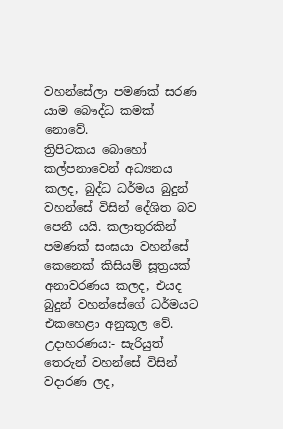වහන්සේලා පමණක් සරණ යාම බෞද්ධ කමක් නොවේ.
ත්‍රිපිටකය බොහෝ කල්පනාවෙන් අධ්‍යනය කලද, බුද්ධ ධර්මය බුදුන් වහන්සේ විසින් දේශිත බව පෙනී යයි. කලාතුරකින් පමණක් සංඝයා වහන්සේ කෙනෙක් කිසියම් සූත්‍රයක් අනාවරණය කලද, එයද බුදුන් වහන්සේගේ ධර්මයට එකහෙළා අනුකූල වේ. උදාහරණය:- සැරියුත් තෙරුන් වහන්සේ විසින් වදාරණ ලද,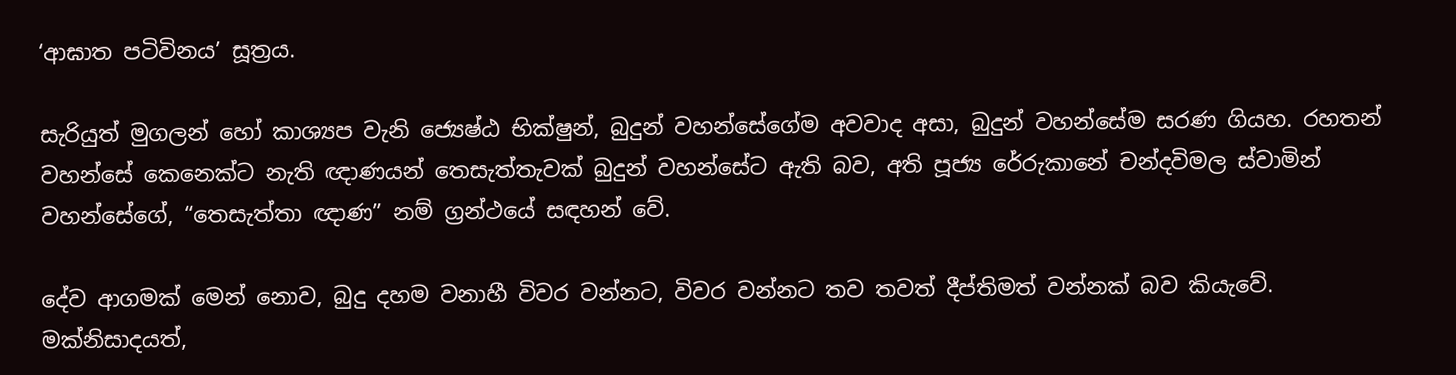‘ආඝාත පටිවිනය’ සූත්‍රය.

සැරියුත් මුගලන් හෝ කාශ්‍යප වැනි ජ්‍යෙෂ්ඨ භික්ෂුන්, බුදුන් වහන්සේගේම අවවාද අසා, බුදුන් වහන්සේම සරණ ගියහ. රහතන් වහන්සේ කෙනෙක්ට නැති ඥාණයන් තෙසැත්තැවක් බුදුන් වහන්සේට ඇති බව, අති පූජ්‍ය රේරුකානේ චන්දවිමල ස්වාමින් වහන්සේගේ, “තෙසැත්තා ඥාණ” නම් ග්‍රන්ථයේ සඳහන් වේ.

දේව ආගමක් මෙන් නොව, බුදු දහම වනාහී විවර වන්නට, විවර වන්නට තව තවත් දීප්තිමත් වන්නක් බව කියැවේ. මක්නිසාදයත්,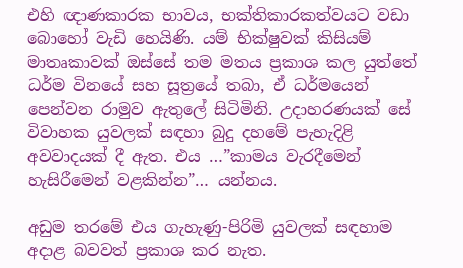එහි ඥාණකාරක භාවය, භක්තිකාරකත්වයට වඩා බොහෝ වැඩි හෙයිණි. යම් භික්ෂුවක් කිසියම් මාතෘකාවක් ඔස්සේ තම මතය ප්‍රකාශ කල යුත්තේ ධර්ම විනයේ සහ සූත්‍රයේ තබා, ඒ ධර්මයෙන් පෙන්වන රාමුව ඇතුලේ සිටිමිනි. උදාහරණයක් සේ විවාහක යුවලක් සඳහා බුදු දහමේ පැහැදිළි අවවාදයක් දී ඇත. එය …”කාමය වැරදීමෙන් හැසිරීමෙන් වළකින්න”… යන්නය.

අඩුම තරමේ එය ගැහැණු-පිරිමි යුවලක් සඳහාම අදාළ බවවත් ප්‍රකාශ කර නැත.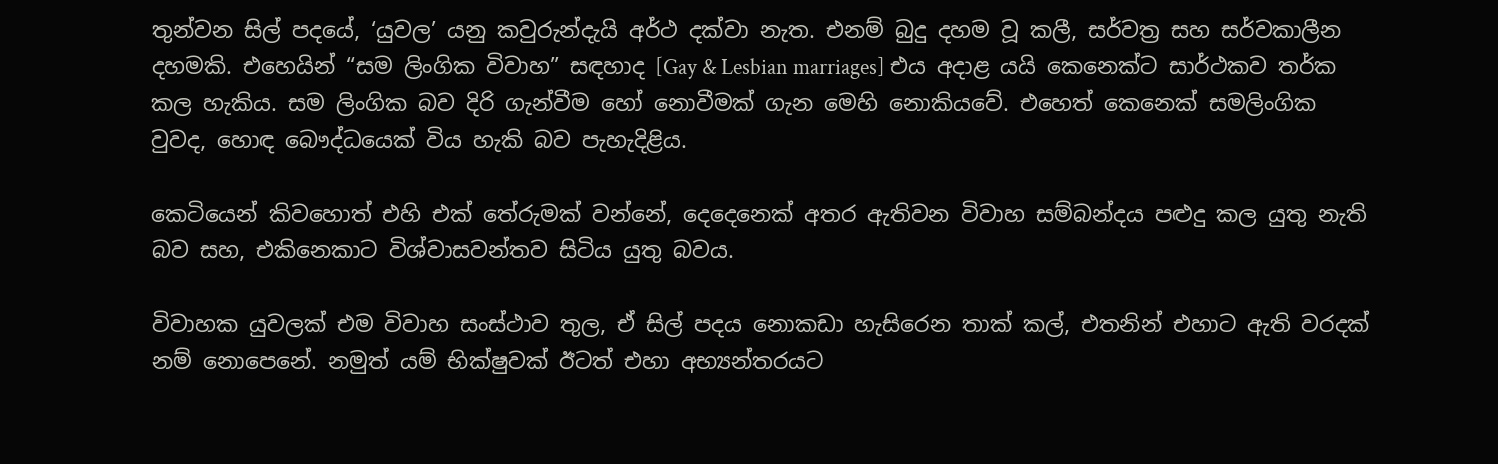තුන්වන සිල් පදයේ, ‘යුවල’ යනු කවුරුන්දැයි අර්ථ දක්වා නැත. එනම් බුදු දහම වූ කලී, සර්වත්‍ර සහ සර්වකාලීන දහමකි. එහෙයින් “සම ලිංගික විවාහ” සඳහාද [Gay & Lesbian marriages] එය අදාළ යයි කෙනෙක්ට සාර්ථකව තර්ක කල හැකිය. සම ලිංගික බව දිරි ගැන්වීම හෝ නොවීමක් ගැන මෙහි නොකියවේ. එහෙත් කෙනෙක් සමලිංගික වුවද, හොඳ බෞද්ධයෙක් විය හැකි බව පැහැදිළිය.

කෙටියෙන් කිවහොත් එහි එක් තේරුමක් වන්නේ, දෙදෙනෙක් අතර ඇතිවන විවාහ සම්බන්දය පළුදු කල යුතු නැති බව සහ, එකිනෙකාට විශ්වාසවන්තව සිටිය යුතු බවය.

විවාහක යුවලක් එම විවාහ සංස්ථාව තුල, ඒ සිල් පදය නොකඩා හැසිරෙන තාක් කල්, එතනින් එහාට ඇති වරදක් නම් නොපෙනේ. නමුත් යම් භික්ෂුවක් ඊටත් එහා අභ්‍යන්තරයට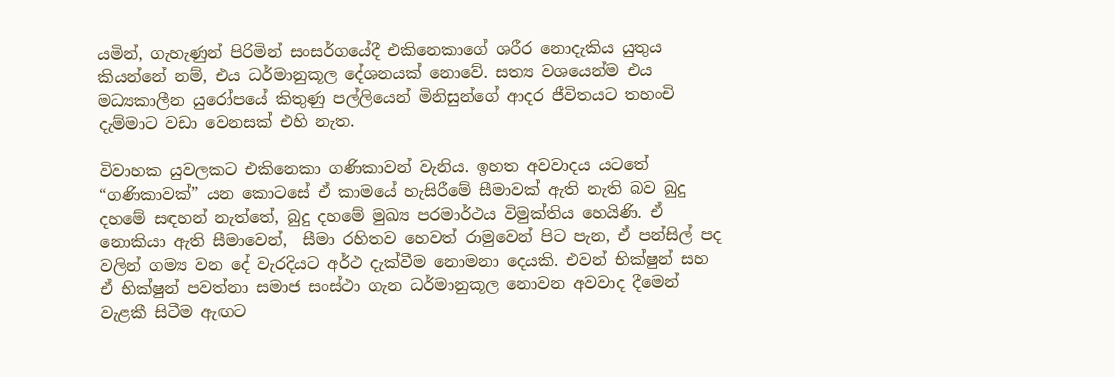යමින්, ගැහැණුන් පිරිමින් සංසර්ගයේදී එකිනෙකාගේ ශරීර නොදැකිය යුතුය කියන්නේ නම්, එය ධර්මානුකූල දේශනයක් නොවේ. සත්‍ය වශයෙන්ම එය මධ්‍යකාලීන යුරෝපයේ කිතුණු පල්ලියෙන් මිනිසුන්ගේ ආදර ජීවිතයට තහංචි දැම්මාට වඩා වෙනසක් එහි නැත.

විවාහක යුවලකට එකිනෙකා ගණිකාවන් වැනිය. ඉහත අවවාදය යටතේ “ගණිකාවක්” යන කොටසේ ඒ කාමයේ හැසිරීමේ සීමාවක් ඇති නැති බව බුදු දහමේ සඳහන් නැත්තේ, බුදු දහමේ මුඛ්‍ය පරමාර්ථය විමුක්තිය හෙයිණි. ඒ නොකියා ඇති සීමාවෙන්,  සීමා රහිතව හෙවත් රාමුවෙන් පිට පැන, ඒ පන්සිල් පද වලින් ගම්‍ය වන දේ වැරදියට අර්ථ දැක්වීම නොමනා දෙයකි. එවන් භික්ෂුන් සහ ඒ භික්ෂුන් පවත්නා සමාජ සංස්ථා ගැන ධර්මානුකූල නොවන අවවාද දීමෙන් වැළකී සිටීම ඇඟට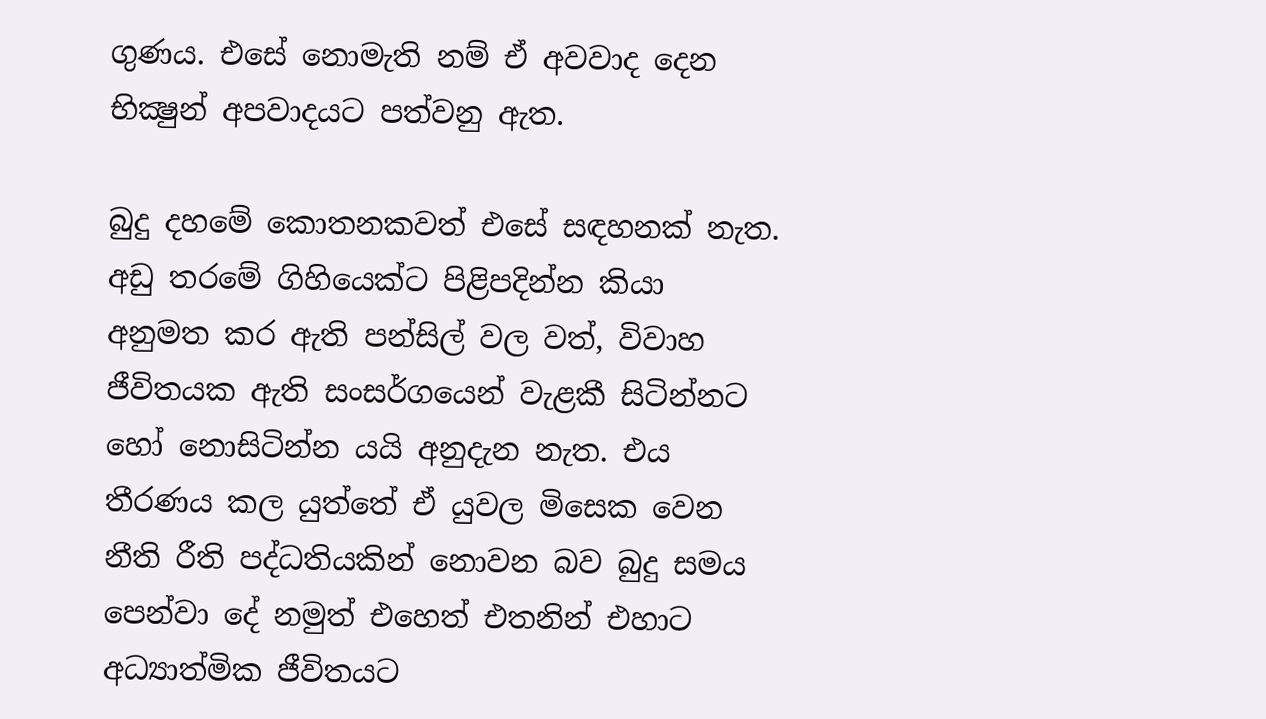ගුණය. එසේ නොමැති නම් ඒ අවවාද දෙන භික්‍ෂුන් අපවාදයට පත්වනු ඇත.

බුදු දහමේ කොතනකවත් එසේ සඳහනක් නැත. අඩු තරමේ ගිහියෙක්ට පිළිපදින්න කියා අනුමත කර ඇති පන්සිල් වල වත්, විවාහ ජීවිතයක ඇති සංසර්ගයෙන් වැළකී සිටින්නට හෝ නොසිටින්න යයි අනුදැන නැත. එය තීරණය කල යුත්තේ ඒ යුවල මිසෙක වෙන නීති රීති පද්ධතියකින් නොවන බව බුදු සමය පෙන්වා දේ නමුත් එහෙත් එතනින් එහාට අධ්‍යාත්මික ජීවිතයට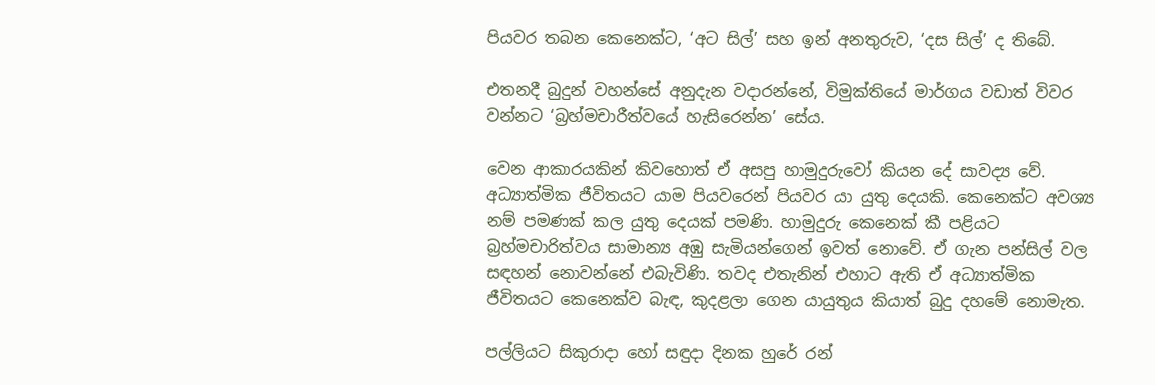පියවර තබන කෙනෙක්ට, ‘අට සිල්’ සහ ඉන් අනතුරුව, ‘දස සිල්’ ද තිබේ.

එතනදී බුදුන් වහන්සේ අනුදැන වදාරන්නේ, විමුක්තියේ මාර්ගය වඩාත් විවර වන්නට ‘බ්‍රහ්මචාරීත්වයේ හැසිරෙන්න’ සේය.

වෙන ආකාරයකින් කිවහොත් ඒ අසපු හාමුදුරුවෝ කියන දේ සාවද්‍ය වේ. අධ්‍යාත්මික ජීවිතයට යාම පියවරෙන් පියවර යා යුතු දෙයකි. කෙනෙක්ට අවශ්‍ය නම් පමණක් කල යුතු දෙයක් පමණි. හාමුදුරු කෙනෙක් කී පළියට බ්‍රහ්මචාරිත්වය සාමාන්‍ය අඹු සැමියන්ගෙන් ඉවත් නොවේ. ඒ ගැන පන්සිල් වල සඳහන් නොවන්නේ එබැවිණි. තවද එතැනින් එහාට ඇති ඒ අධ්‍යාත්මික ජීවිතයට කෙනෙක්ව බැඳ, කුදළලා ගෙන යායුතුය කියාත් බුදු දහමේ නොමැත.

පල්ලියට සිකුරාදා හෝ සඳුදා දිනක හුරේ රන්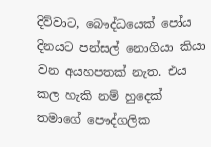දිව්වාට, බෞද්ධයෙක් පෝය දිනයට පන්සල් නොගියා කියා වන අයහපතක් නැත. එය කල හැකි නම් හුදෙක් තමාගේ පෞද්ගලික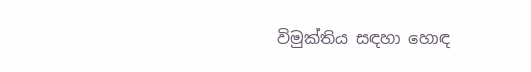විමුක්තිය සඳහා හොඳ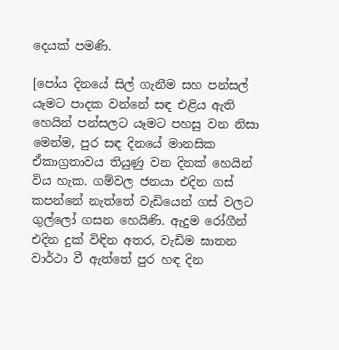දෙයක් පමණි.

[පෝය දිනයේ සිල් ගැනීම සහ පන්සල් යෑමට පාදක වන්නේ සඳ එළිය ඇති හෙයින් පන්සලට යෑමට පහසු වන නිසා මෙන්ම, පුර සඳ දිනයේ මානසික ඒකාග්‍රතාවය තියුණු වන දිනක් හෙයින් විය හැක. ගම්වල ජනයා එදින ගස් කපන්නේ නැත්තේ වැඩියෙන් ගස් වලට ගුල්ලෝ ගසන හෙයිණි. ඇදුම රෝගීන් එදින දුක් විඳින අතර, වැඩිම ඝාතන වාර්ථා වී ඇත්තේ පුර හඳ දින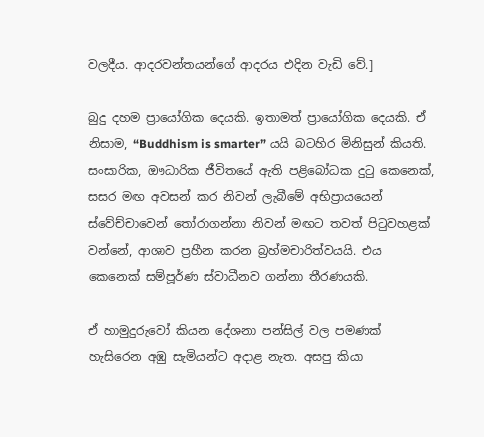වලදීය. ආදරවන්තයන්ගේ ආදරය එදින වැඩි වේ.]

බුදු දහම ප්‍රායෝගික දෙයකි. ඉතාමත් ප්‍රායෝගික දෙයකි. ඒ නිසාම, “Buddhism is smarter” යයි බටහිර මිනිසුන් කියති. සංසාරික, ඖධාරික ජීවිතයේ ඇති පළිබෝධක දුටු කෙනෙක්, සසර මඟ අවසන් කර නිවන් ලැබීමේ අභිප්‍රායයෙන් ස්වේච්චාවෙන් තෝරාගන්නා නිවන් මඟට තවත් පිටුවහළක් වන්නේ, ආශාව ප්‍රහීන කරන බ්‍රහ්මචාරිත්වයයි. එය කෙනෙක් සම්පූර්ණ ස්වාධීනව ගන්නා තීරණයකි.

ඒ හාමුදුරුවෝ කියන දේශනා පන්සිල් වල පමණක් හැසිරෙන අඹු සැමියන්ට අදාළ නැත. අසපු කියා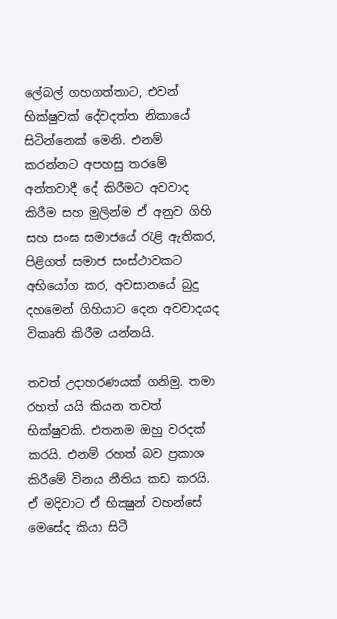ලේබල් ගහගත්තාට, එවන් භික්ෂුවක් දේවදත්ත නිකායේ සිටින්නෙක් මෙනි. එනම් කරන්නට අපහසු තරමේ අන්තවාදී දේ කිරීමට අවවාද කිරීම සහ මුලින්ම ඒ අනුව ගිහි සහ සංඝ සමාජයේ රැළි ඇතිකර, පිළිගත් සමාජ සංස්ථාවකට අභියෝග කර, අවසානයේ බුදු දහමෙන් ගිහියාට දෙන අවවාදයද විකෘති කිරීම යන්නයි.

තවත් උදාහරණයක් ගනිමු. තමා රහත් යයි කියන තවත් භික්ෂුවකි. එතනම ඔහු වරදක් කරයි. එනම් රහත් බව ප්‍රකාශ කිරීමේ විනය නීතිය කඩ කරයි. ඒ මදිවාට ඒ භික්‍ෂුන් වහන්සේ මෙසේද කියා සිටී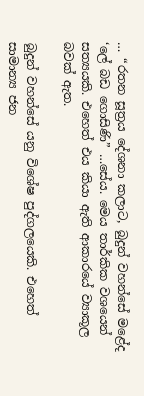… “රතන සූත්‍රය දේශනා කලාට, බුදුන් වහන්සේ මළේද ‘ලේ බඩ ගොසිණි” …සේය. මෙය තාර්කික වශයෙන් සත්‍යයකි. එහෙත් එය කියා ඇති ආකාරයේ ව්‍යාකූල බවක් ඇත.

බුදුන් වහන්සේ යනු විශේෂ පුද්ගලයෙකි. එහෙත් සාමාන්‍ය ජන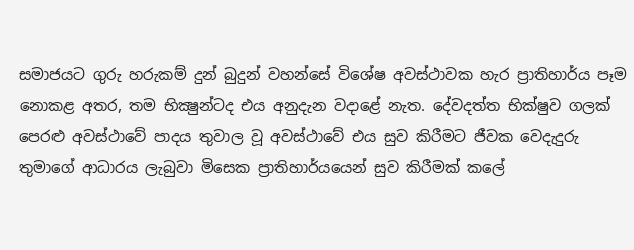සමාජයට ගුරු හරුකම් දුන් බුදුන් වහන්සේ විශේෂ අවස්ථාවක හැර ප්‍රාතිහාර්ය පෑම නොකළ අතර, තම භික්‍ෂුන්ටද එය අනුදැන වදාළේ නැත. දේවදත්ත භික්ෂුව ගලක් පෙරළු අවස්ථාවේ පාදය තුවාල වූ අවස්ථාවේ එය සුව කිරීමට ජීවක වෙදැදුරු තුමාගේ ආධාරය ලැබුවා මිසෙක ප්‍රාතිහාර්යයෙන් සුව කිරීමක් කලේ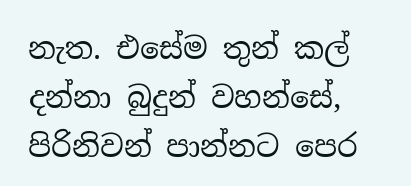නැත. එසේම තුන් කල් දන්නා බුදුන් වහන්සේ, පිරිනිවන් පාන්නට පෙර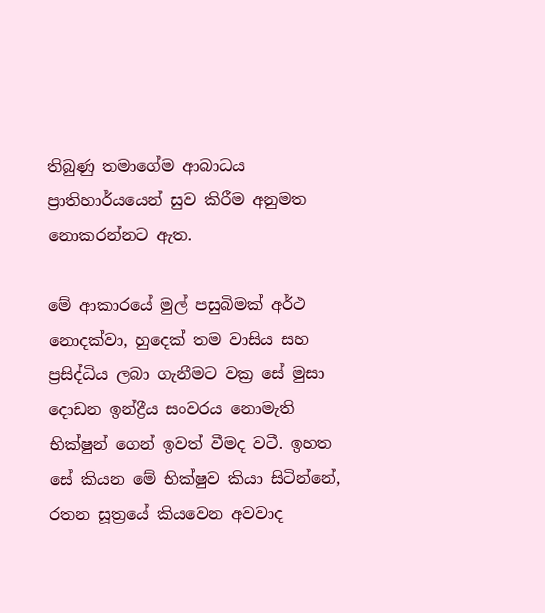තිබුණු තමාගේම ආබාධය ප්‍රාතිහාර්යයෙන් සුව කිරීම අනුමත නොකරන්නට ඇත.

මේ ආකාරයේ මුල් පසුබිමක් අර්ථ නොදක්වා, හුදෙක් තම වාසිය සහ ප්‍රසිද්ධිය ලබා ගැනීමට වක්‍ර සේ මුසා දොඩන ඉන්ද්‍රීය සංවරය නොමැති භික්ෂුන් ගෙන් ඉවත් වීමද වටී. ඉහත සේ කියන මේ භික්ෂුව කියා සිටින්නේ, රතන සූත්‍රයේ කියවෙන අවවාද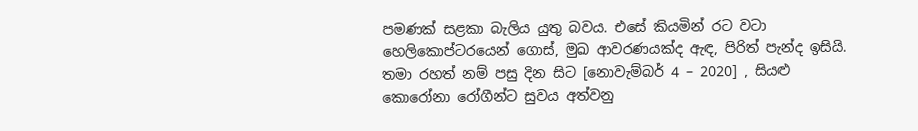පමණක් සළකා බැලිය යුතු බවය. එසේ කියමින් රට වටා හෙලිකොප්ටරයෙන් ගොස්, මුඛ ආවරණයක්ද ඇඳ, පිරිත් පැන්ද ඉසියි. තමා රහත් නම් පසු දින සිට [නොවැම්බර් 4 – 2020] , සියළු කොරෝනා රෝගීන්ට සුවය අත්වනු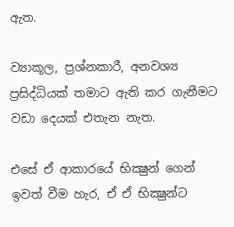ඇත.

ව්‍යාකූල, ප්‍රශ්නකාරී, අනවශ්‍ය ප්‍රසිද්ධියක් තමාට ඇති කර ගැනීමට වඩා දෙයක් එතැන නැත.

එසේ ඒ ආකාරයේ භික්‍ෂුන් ගෙන් ඉවත් වීම හැර, ඒ ඒ භික්‍ෂුන්ට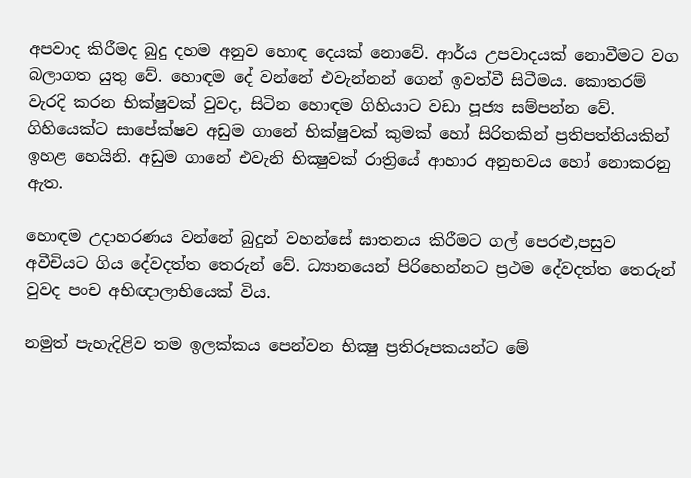අපවාද කිරීමද බුදු දහම අනුව හොඳ දෙයක් නොවේ. ආර්ය උපවාදයක් නොවීමට වග බලාගත යුතු වේ. හොඳම දේ වන්නේ එවැන්නන් ගෙන් ඉවත්වී සිටීමය. කොතරම් වැරදි කරන භික්ෂුවක් වුවද, සිටින හොඳම ගිහියාට වඩා පූජ්‍ය සම්පන්න වේ. ගිහියෙක්ට සාපේක්ෂව අඩුම ගානේ භික්ෂුවක් කුමක් හෝ සිරිතකින් ප්‍රතිපත්තියකින් ඉහළ හෙයිනි. අඩුම ගානේ එවැනි භික්‍ෂුවක් රාත්‍රියේ ආහාර අනුභවය හෝ නොකරනු ඇත.

හොඳම උදාහරණය වන්නේ බුදුන් වහන්සේ ඝාතනය කිරීමට ගල් පෙරළු,පසුව අවීචියට ගිය දේවදත්ත තෙරුන් වේ. ධ්‍යානයෙන් පිරිහෙන්නට ප්‍රථම දේවදත්ත තෙරුන් වුවද පංච අභිඥාලාභියෙක් විය.

නමුත් පැහැදිළිව තම ඉලක්කය පෙන්වන භික්‍ෂු ප්‍රතිරූපකයන්ට මේ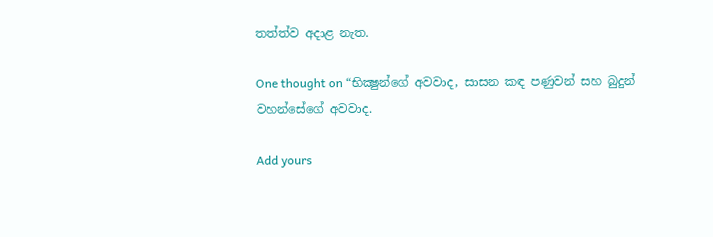තත්ත්ව අදාළ නැත.

One thought on “භික්‍ෂුන්ගේ අවවාද, සාසන කඳ පණුවන් සහ බුදුන් වහන්සේගේ අවවාද.

Add yours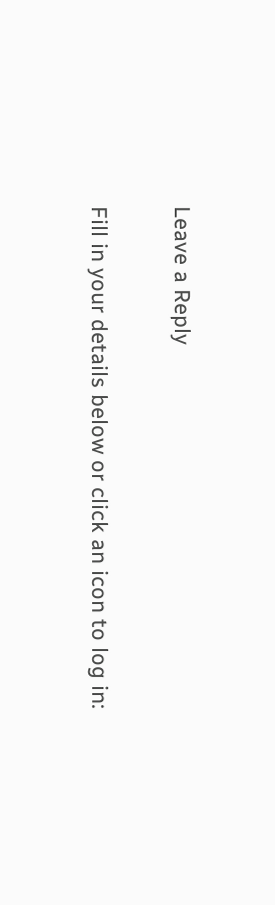Leave a Reply

Fill in your details below or click an icon to log in: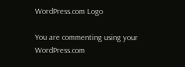WordPress.com Logo

You are commenting using your WordPress.com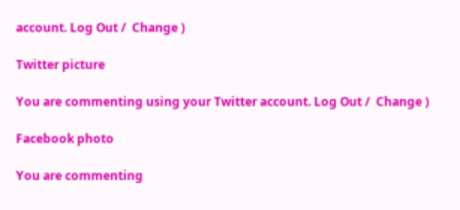account. Log Out /  Change )

Twitter picture

You are commenting using your Twitter account. Log Out /  Change )

Facebook photo

You are commenting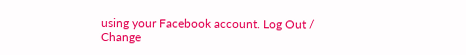using your Facebook account. Log Out /  Change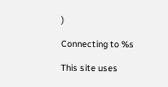)

Connecting to %s

This site uses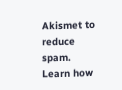Akismet to reduce spam. Learn how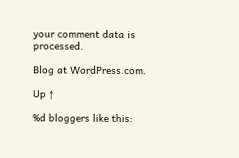your comment data is processed.

Blog at WordPress.com.

Up ↑

%d bloggers like this: